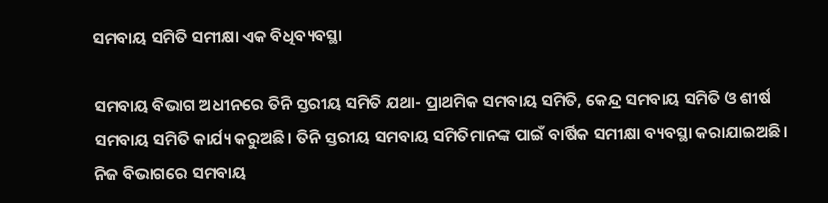ସମବାୟ ସମିତି ସମୀକ୍ଷା ଏକ ବିଧିବ୍ୟବସ୍ଥା

ସମବାୟ ବିଭାଗ ଅଧୀନରେ ତିନି ସ୍ତରୀୟ ସମିତି ଯଥା- ପ୍ରାଥମିକ ସମବାୟ ସମିତି, କେନ୍ଦ୍ର ସମବାୟ ସମିତି ଓ ଶୀର୍ଷ ସମବାୟ ସମିତି କାର୍ଯ୍ୟ କରୁଅଛି। ତିନି ସ୍ତରୀୟ ସମବାୟ ସମିତିମାନଙ୍କ ପାଇଁ ବାର୍ଷିକ ସମୀକ୍ଷା ବ୍ୟବସ୍ଥା କରାଯାଇଅଛି। ନିଜ ବିଭାଗରେ ସମବାୟ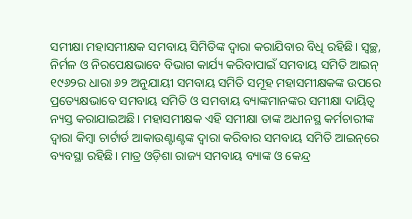ସମୀକ୍ଷା ମହାସମୀକ୍ଷକ ସମବାୟ ସିମିତିଙ୍କ ଦ୍ବାରା କରାଯିବାର ବିଧି ରହିଛି। ସ୍ବଚ୍ଛ, ନିର୍ମଳ ଓ ନିରପେକ୍ଷଭାବେ ବିଭାଗ କାର୍ଯ୍ୟ କରିବାପାଇଁ ସମବାୟ ସମିତି ଆଇନ୍‌ ୧୯୬୨ର ଧାରା ୬୨ ଅନୁଯାୟୀ ସମବାୟ ସମିତି ସମୂହ ମହାସମୀକ୍ଷକଙ୍କ ଉପରେ ପ୍ରତ୍ୟେକ୍ଷଭାବେ ସମବାୟ ସମିତି ଓ ସମବାୟ ବ୍ୟାଙ୍କମାନଙ୍କର ସମୀକ୍ଷା ଦାୟିତ୍ବ ନ୍ୟସ୍ତ କରାଯାଇଅଛି। ମହାସମୀକ୍ଷକ ଏହି ସମୀକ୍ଷା ତାଙ୍କ ଅଧୀନସ୍ଥ କର୍ମଚାରୀଙ୍କ ଦ୍ବାରା କିମ୍ବା ଚାର୍ଟାର୍ଡ ଆକାଉଣ୍ଟାଣ୍ଟଙ୍କ ଦ୍ବାରା କରିବାର ସମବାୟ ସମିତି ଆଇନ୍‌ରେ ବ୍ୟବସ୍ଥା ରହିଛି। ମାତ୍ର ଓଡ଼ିଶା ରାଜ୍ୟ ସମବାୟ ବ୍ୟାଙ୍କ ଓ କେନ୍ଦ୍ର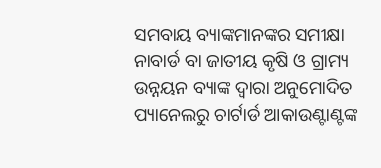ସମବାୟ ବ୍ୟାଙ୍କମାନଙ୍କର ସମୀକ୍ଷା ନାବାର୍ଡ ବା ଜାତୀୟ କୃଷି ଓ ଗ୍ରାମ୍ୟ ଉନ୍ନୟନ ବ୍ୟାଙ୍କ ଦ୍ବାରା ଅନୁମୋଦିତ ପ୍ୟାନେଲରୁ ଚାର୍ଟାର୍ଡ ଆକାଉଣ୍ଟାଣ୍ଟଙ୍କ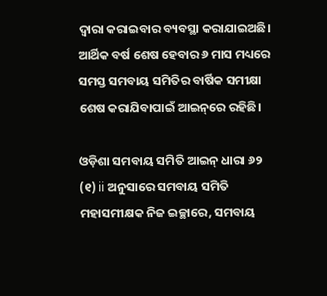ଦ୍ବାରା କରାଇବାର ବ୍ୟବସ୍ଥା କରାଯାଇଅଛି। ଆର୍ଥିକ ବର୍ଷ ଶେଷ ହେବାର ୬ ମାସ ମଧ୍ୟରେ ସମସ୍ତ ସମବାୟ ସମିତିର ବାର୍ଷିକ ସମୀକ୍ଷା ଶେଷ କରାଯିବାପାଇଁ ଆଇନ୍‌ରେ ରହିଛି।

ଓଡ଼ିଶା ସମବାୟ ସମିତି ଆଇନ୍‌ ଧାରା ୬୨ (୧) ii ଅନୁସାରେ ସମବାୟ ସମିତି ମହାସମୀକ୍ଷକ ନିଜ ଇଚ୍ଛାରେ, ସମବାୟ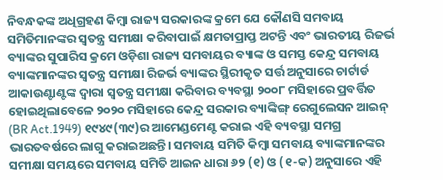ନିବନ୍ଧକଙ୍କ ଅଧିଗ୍ରହଣ କିମ୍ବା ରାଜ୍ୟ ସରକାରଙ୍କ କ୍ରମେ ଯେ କୌଣସି ସମବାୟ ସମିତିମାନଙ୍କର ସ୍ବତନ୍ତ୍ର ସମୀକ୍ଷା କରିବାପାଇଁ କ୍ଷମତାପ୍ରାପ୍ତ ଅଟନ୍ତି ଏବଂ ଭାରତୀୟ ରିଜର୍ଭ ବ୍ୟାଙ୍କର ସୁପାରିସ କ୍ରମେ ଓଡ଼ିଶା ରାଜ୍ୟ ସମବାୟର ବ୍ୟାଙ୍କ ଓ ସମସ୍ତ କେନ୍ଦ୍ର ସମବାୟ ବ୍ୟାଙ୍କମାନଙ୍କର ସ୍ବତନ୍ତ୍ର ସମୀକ୍ଷା ରିଜର୍ଭ ବ୍ୟାଙ୍କର ସ୍ଥିରୀକୃତ ସର୍ତ୍ତ ଅନୁସାରେ ଚାର୍ଟାର୍ଡ ଆକାଉଣ୍ଟାଣ୍ଟଙ୍କ ଦ୍ବାରା ସ୍ବତନ୍ତ୍ର ସମୀକ୍ଷା କରିବାର ବ୍ୟବସ୍ଥା ୨୦୦୮ ମସିହାରେ ପ୍ରବର୍ତ୍ତିତ ହୋଇଥିଲାବେଳେ ୨୦୨୦ ମସିହାରେ କେନ୍ଦ୍ର ସରକାର ବ୍ୟାଙ୍କିଙ୍ଗ୍‌ ରେଗୁଲେସନ ଆଇନ୍‌ (BR Act.1949) ୧୯୪୯(୩୯)ର ଆମେଣ୍ଡମେଣ୍ଟ କରାଇ ଏହି ବ୍ୟବସ୍ଥା ସମଗ୍ର ଭାରତବର୍ଷରେ ଲାଗୁ କରାଇଅଛନ୍ତି। ସମବାୟ ସମିତି କିମ୍ବା ସମବାୟ ବ୍ୟାଙ୍କମାନଙ୍କର ସମୀକ୍ଷା ସମୟରେ ସମବାୟ ସମିତି ଆଇନ ଧାରା ୬୨ (୧) ଓ (୧-କ) ଅନୁସାରେ ଏହି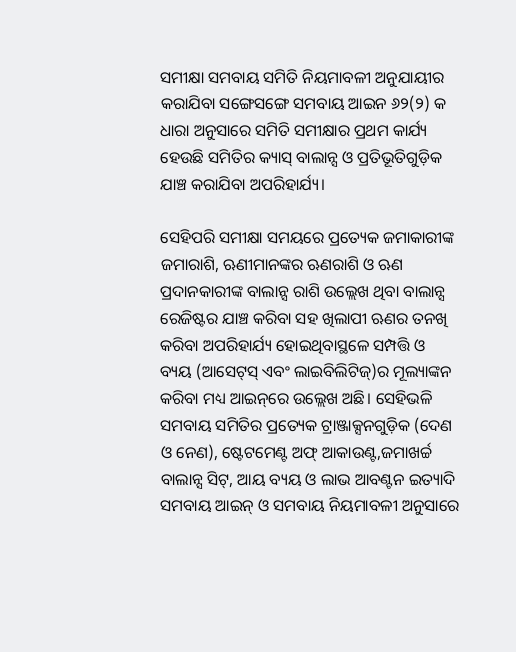ସମୀକ୍ଷା ସମବାୟ ସମିତି ନିୟମାବଳୀ ଅନୁଯାୟୀର କରାଯିବା ସଙ୍ଗେସଙ୍ଗେ ସମବାୟ ଆଇନ ୬୨(୨) କ ଧାରା ଅନୁସାରେ ସମିତି ସମୀକ୍ଷାର ପ୍ରଥମ କାର୍ଯ୍ୟ ହେଉଛି ସମିତିର କ୍ୟାସ୍‌ ବାଲାନ୍ସ ଓ ପ୍ରତିଭୂତିଗୁଡ଼ିକ ଯାଞ୍ଚ କରାଯିବା ଅପରିହାର୍ଯ୍ୟ।

ସେହିପରି ସମୀକ୍ଷା ସମୟରେ ପ୍ରତ୍ୟେକ ଜମାକାରୀଙ୍କ ଜମାରାଶି, ଋଣୀମାନଙ୍କର ଋଣରାଶି ଓ ଋଣ ପ୍ରଦାନକାରୀଙ୍କ ବାଲାନ୍ସ ରାଶି ଉଲ୍ଲେଖ ଥିବା ବାଲାନ୍ସ ରେଜିଷ୍ଟର ଯାଞ୍ଚ କରିବା ସହ ଖିଲାପୀ ଋଣର ତନଖି କରିବା ଅପରିହାର୍ଯ୍ୟ ହୋଇଥିବାସ୍ଥଳେ ସମ୍ପତ୍ତି ଓ ବ୍ୟୟ (ଆସେଟ୍‌ସ୍‌ ଏବଂ ଲାଇବିଲିଟିଜ୍‌)ର ମୂଲ୍ୟାଙ୍କନ କରିବା ମଧ୍ୟ ଆଇନ୍‌ରେ ଉଲ୍ଲେଖ ଅଛି। ସେହିଭଳି ସମବାୟ ସମିତିର ପ୍ରତ୍ୟେକ ଟ୍ରାଞ୍ଜାକ୍ସନଗୁଡ଼ିକ (ଦେଣ ଓ ନେଣ), ଷ୍ଟେଟମେଣ୍ଟ ଅଫ୍‌ ଆକାଉଣ୍ଟ,ଜମାଖର୍ଚ୍ଚ ବାଲାନ୍ସ ସିଟ୍‌, ଆୟ ବ୍ୟୟ ଓ ଲାଭ ଆବଣ୍ଟନ ଇତ୍ୟାଦି ସମବାୟ ଆଇନ୍‌ ଓ ସମବାୟ ନିୟମାବଳୀ ଅନୁସାରେ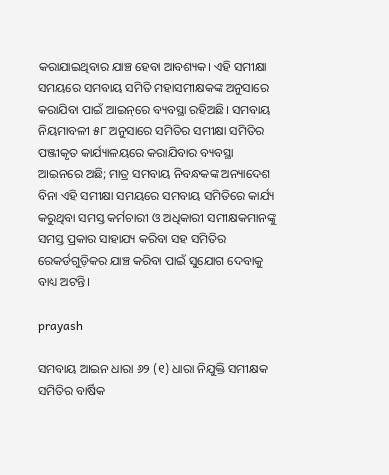କରାଯାଇଥିବାର ଯାଞ୍ଚ ହେବା ଆବଶ୍ୟକ। ଏହି ସମୀକ୍ଷା ସମୟରେ ସମବାୟ ସମିତି ମହାସମୀକ୍ଷକଙ୍କ ଅନୁସାରେ କରାଯିବା ପାଇଁ ଆଇନ୍‌ରେ ବ୍ୟବସ୍ଥା ରହିଅଛି। ସମବାୟ ନିୟମାବଳୀ ୫୮ ଅନୁସାରେ ସମିତିର ସମୀକ୍ଷା ସମିତିର ପଞ୍ଜୀକୃତ କାର୍ଯ୍ୟାଳୟରେ କରାଯିବାର ବ୍ୟବସ୍ଥା ଆଇନରେ ଅଛି; ମାତ୍ର ସମବାୟ ନିବନ୍ଧକଙ୍କ ଅନ୍ୟାଦେଶ ବିନା ଏହି ସମୀକ୍ଷା ସମୟରେ ସମବାୟ ସମିତିରେ କାର୍ଯ୍ୟ କରୁଥିବା ସମସ୍ତ କର୍ମଚାରୀ ଓ ଅଧିକାରୀ ସମୀକ୍ଷକମାନଙ୍କୁ ସମସ୍ତ ପ୍ରକାର ସାହାଯ୍ୟ କରିବା ସହ ସମିତିର ରେକର୍ଡଗୁଡ଼ିକର ଯାଞ୍ଚ କରିବା ପାଇଁ ସୁଯୋଗ ଦେବାକୁ ବାଧ୍ୟ ଅଟନ୍ତି।

prayash

ସମବାୟ ଆଇନ ଧାରା ୬୨ (୧) ଧାରା ନିଯୁକ୍ତି ସମୀକ୍ଷକ ସମିତିର ବାର୍ଷିକ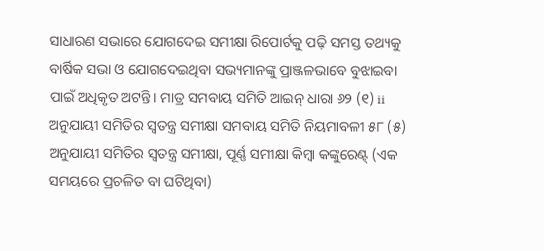ସାଧାରଣ ସଭାରେ ଯୋଗଦେଇ ସମୀକ୍ଷା ରିପୋର୍ଟକୁ ପଢ଼ି ସମସ୍ତ ତଥ୍ୟକୁ ବାର୍ଷିକ ସଭା ଓ ଯୋଗଦେଇଥିବା ସଭ୍ୟମାନଙ୍କୁ ପ୍ରାଞ୍ଜଳଭାବେ ବୁଝାଇବା ପାଇଁ ଅଧିକୃତ ଅଟନ୍ତି। ମାତ୍ର ସମବାୟ ସମିତି ଆଇନ୍‌ ଧାରା ୬୨ (୧) ii ଅନୁଯାୟୀ ସମିତିର ସ୍ବତନ୍ତ୍ର ସମୀକ୍ଷା ସମବାୟ ସମିତି ନିୟମାବଳୀ ୫୮ (୫) ଅନୁଯାୟୀ ସମିତିର ସ୍ବତନ୍ତ୍ର ସମୀକ୍ଷା, ପୂର୍ଣ୍ଣ ସମୀକ୍ଷା କିମ୍ବା କଙ୍କୁରେଣ୍ଟ୍‌ (ଏକ ସମୟରେ ପ୍ରଚଳିତ ବା ଘଟିଥିବା)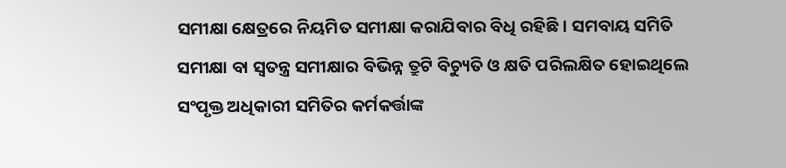ସମୀକ୍ଷା କ୍ଷେତ୍ରରେ ନିୟମିତ ସମୀକ୍ଷା କରାଯିବାର ବିଧି ରହିଛି। ସମବାୟ ସମିତି ସମୀକ୍ଷା ବା ସ୍ବତନ୍ତ୍ର ସମୀକ୍ଷାର ବିଭିନ୍ନ ତ୍ରୁଟି ବିଚ୍ୟୁତି ଓ କ୍ଷତି ପରିଲକ୍ଷିତ ହୋଇଥିଲେ ସଂପୃକ୍ତ ଅଧିକାରୀ ସମିତିର କର୍ମକର୍ତ୍ତାଙ୍କ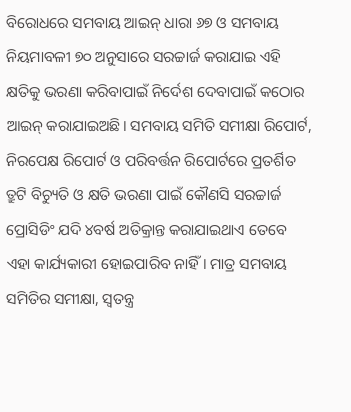ବିରୋଧରେ ସମବାୟ ଆଇନ୍‌ ଧାରା ୬୭ ଓ ସମବାୟ ନିୟମାବଳୀ ୭୦ ଅନୁସାରେ ସରଚ୍ଚାର୍ଜ କରାଯାଇ ଏହି କ୍ଷତିକୁ ଭରଣା କରିବାପାଇଁ ନିର୍ଦେଶ ଦେବାପାଇଁ କଠୋର ଆଇନ୍‌ କରାଯାଇଅଛି। ସମବାୟ ସମିତି ସମୀକ୍ଷା ରିପୋର୍ଟ, ନିରପେକ୍ଷ ରିପୋର୍ଟ ଓ ପରିବର୍ତ୍ତନ ରିପୋର୍ଟରେ ପ୍ରତର୍ଶିତ ତ୍ରୁଟି ବିଚ୍ୟୁତି ଓ କ୍ଷତି ଭରଣା ପାଇଁ କୌଣସି ସରଚ୍ଚାର୍ଜ ପ୍ରୋସିଡିଂ ଯଦି ୪ବର୍ଷ ଅତିକ୍ରାନ୍ତ କରାଯାଇଥାଏ ତେବେ ଏହା କାର୍ଯ୍ୟକାରୀ ହୋଇପାରିବ ନାହିଁ। ମାତ୍ର ସମବାୟ ସମିତିର ସମୀକ୍ଷା, ସ୍ବତନ୍ତ୍ର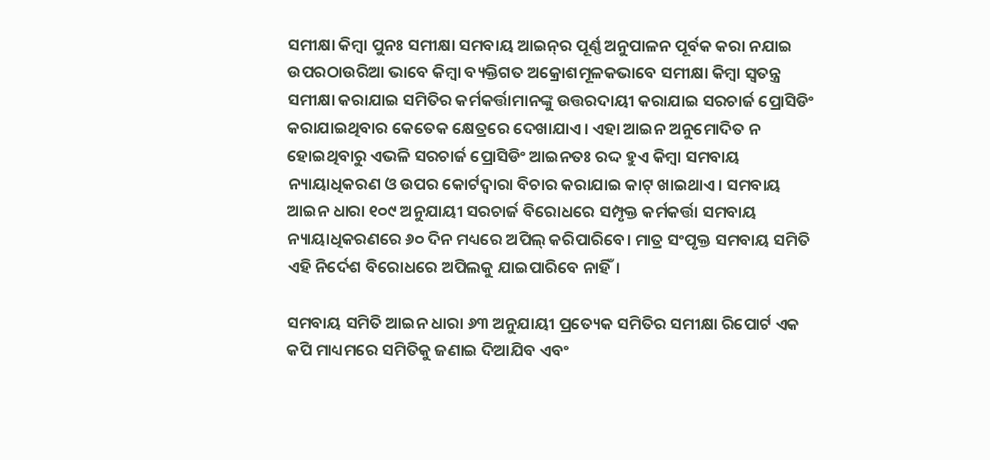ସମୀକ୍ଷା କିମ୍ବା ପୁନଃ ସମୀକ୍ଷା ସମବାୟ ଆଇନ୍‌ର ପୂର୍ଣ୍ଣ ଅନୁପାଳନ ପୂର୍ବକ କରା ନଯାଇ ଉପରଠାଉରିଆ ଭାବେ କିମ୍ବା ବ୍ୟକ୍ତିଗତ ଅକ୍ରୋଶମୂଳକଭାବେ ସମୀକ୍ଷା କିମ୍ବା ସ୍ବତନ୍ତ୍ର ସମୀକ୍ଷା କରାଯାଇ ସମିତିର କର୍ମକର୍ତ୍ତାମାନଙ୍କୁ ଉତ୍ତରଦାୟୀ କରାଯାଇ ସରଚାର୍ଜ ପ୍ରୋସିଡିଂ କରାଯାଇଥିବାର କେତେକ କ୍ଷେତ୍ରରେ ଦେଖାଯାଏ। ଏହା ଆଇନ ଅନୁମୋଦିତ ନ ହୋଇଥିବାରୁ ଏଭଳି ସରଚାର୍ଜ ପ୍ରୋସିଡିଂ ଆଇନତଃ ରଦ୍ଦ ହୁଏ କିମ୍ବା ସମବାୟ ନ୍ୟାୟାଧିକରଣ ଓ ଉପର କୋର୍ଟଦ୍ବାରା ବିଚାର କରାଯାଇ କାଟ୍‌ ଖାଇଥାଏ। ସମବାୟ ଆଇନ ଧାରା ୧୦୯ ଅନୁଯାୟୀ ସରଚାର୍ଜ ବିରୋଧରେ ସମ୍ପୃକ୍ତ କର୍ମକର୍ତ୍ତା ସମବାୟ ନ୍ୟାୟାଧିକରଣରେ ୬୦ ଦିନ ମଧ୍ୟରେ ଅପିଲ୍‌ କରିପାରିବେ। ମାତ୍ର ସଂପୃକ୍ତ ସମବାୟ ସମିତି ଏହି ନିର୍ଦେଶ ବିରୋଧରେ ଅପିଲକୁ ଯାଇପାରିବେ ନାହିଁ।

ସମବାୟ ସମିତି ଆଇନ ଧାରା ୬୩ ଅନୁଯାୟୀ ପ୍ରତ୍ୟେକ ସମିତିର ସମୀକ୍ଷା ରିପୋର୍ଟ ଏକ କପି ମାଧ୍ୟମରେ ସମିତିକୁ ଜଣାଇ ଦିଆଯିବ ଏବଂ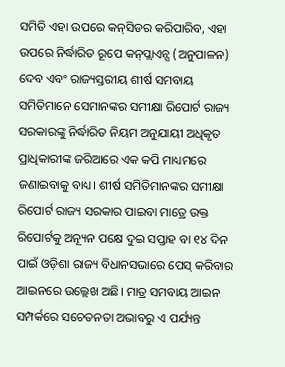ସମିତି ଏହା ଉପରେ କନ୍‌ସିଡର କରିପାରିବ, ଏହା ଉପରେ ନିର୍ଦ୍ଧାରିତ ରୂପେ କନ୍‌ପ୍ଲାଏନ୍ସ (ଅନୁପାଳନ) ଦେବ ଏବଂ ରାଜ୍ୟସ୍ତରୀୟ ଶୀର୍ଷ ସମବାୟ ସମିତିମାନେ ସେମାନଙ୍କର ସମୀକ୍ଷା ରିପୋର୍ଟ ରାଜ୍ୟ ସରକାରଙ୍କୁ ନିର୍ଦ୍ଧାରିତ ନିୟମ ଅନୁଯାୟୀ ଅଧିକୃତ ପ୍ରାଧିକାରୀଙ୍କ ଜରିଆରେ ଏକ କପି ମାଧ୍ୟମରେ ଜଣାଇବାକୁ ବାଧ୍ୟ। ଶୀର୍ଷ ସମିତିମାନଙ୍କର ସମୀକ୍ଷା ରିପୋର୍ଟ ରାଜ୍ୟ ସରକାର ପାଇବା ମାତ୍ରେ ଉକ୍ତ ରିପୋର୍ଟକୁ ଅନ୍ୟୂନ ପକ୍ଷେ ଦୁଇ ସପ୍ତାହ ବା ୧୪ ଦିନ ପାଇଁ ଓଡ଼ିଶା ରାଜ୍ୟ ବିଧାନସଭାରେ ପେସ୍‌ କରିବାର ଆଇନରେ ଉଲ୍ଲେଖ ଅଛି। ମାତ୍ର ସମବାୟ ଆଇନ ସମ୍ପର୍କରେ ସଚେତନତା ଅଭାବରୁ ଏ ପର୍ଯ୍ୟନ୍ତ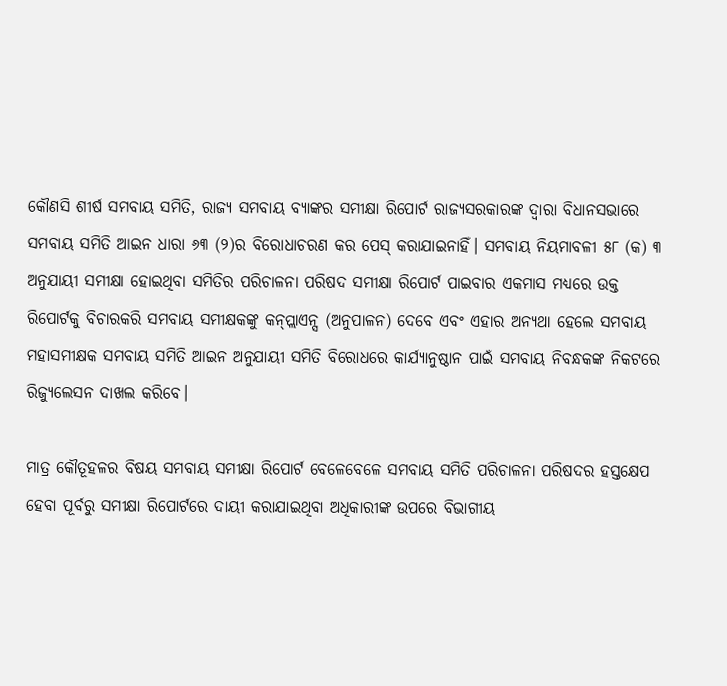କୌଣସି ଶୀର୍ଷ ସମବାୟ ସମିତି, ରାଜ୍ୟ ସମବାୟ ବ୍ୟାଙ୍କର ସମୀକ୍ଷା ରିପୋର୍ଟ ରାଜ୍ୟସରକାରଙ୍କ ଦ୍ବାରା ବିଧାନସଭାରେ ସମବାୟ ସମିତି ଆଇନ ଧାରା ୬୩ (୨)ର ବିରୋଧାଚରଣ କର ପେସ୍‌ କରାଯାଇନାହିଁ। ସମବାୟ ନିୟମାବଳୀ ୫୮ (କ) ୩ ଅନୁଯାୟୀ ସମୀକ୍ଷା ହୋଇଥିବା ସମିତିର ପରିଚାଳନା ପରିଷଦ ସମୀକ୍ଷା ରିପୋର୍ଟ ପାଇବାର ଏକମାସ ମଧ୍ୟରେ ଉକ୍ତ ରିପୋର୍ଟକୁ ବିଚାରକରି ସମବାୟ ସମୀକ୍ଷକଙ୍କୁ କନ୍‌ପ୍ଲାଏନ୍ସ (ଅନୁପାଳନ) ଦେବେ ଏବଂ ଏହାର ଅନ୍ୟଥା ହେଲେ ସମବାୟ ମହାସମୀକ୍ଷକ ସମବାୟ ସମିତି ଆଇନ ଅନୁଯାୟୀ ସମିତି ବିରୋଧରେ କାର୍ଯ୍ୟାନୁଷ୍ଠାନ ପାଇଁ ସମବାୟ ନିବନ୍ଧକଙ୍କ ନିକଟରେ ରିଜ୍ୟୁଲେସନ ଦାଖଲ କରିବେ।

ମାତ୍ର କୌତୂହଳର ବିଷୟ ସମବାୟ ସମୀକ୍ଷା ରିପୋର୍ଟ ବେଳେବେଳେ ସମବାୟ ସମିତି ପରିଚାଳନା ପରିଷଦର ହସ୍ତକ୍ଷେପ ହେବା ପୂର୍ବରୁ ସମୀକ୍ଷା ରିପୋର୍ଟରେ ଦାୟୀ କରାଯାଇଥିବା ଅଧିକାରୀଙ୍କ ଉପରେ ବିଭାଗୀୟ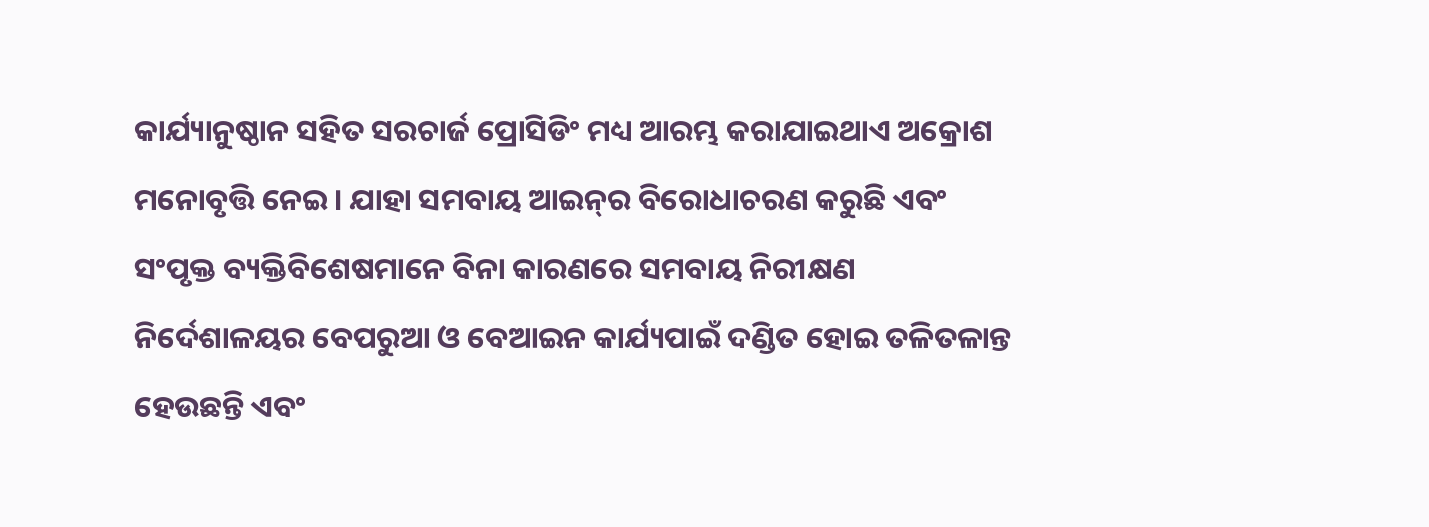କାର୍ଯ୍ୟାନୁଷ୍ଠାନ ସହିତ ସରଚାର୍ଜ ପ୍ରୋସିଡିଂ ମଧ୍ୟ ଆରମ୍ଭ କରାଯାଇଥାଏ ଅକ୍ରୋଶ ମନୋବୃତ୍ତି ନେଇ। ଯାହା ସମବାୟ ଆଇନ୍‌ର ବିରୋଧାଚରଣ କରୁଛି ଏବଂ ସଂପୃକ୍ତ ବ୍ୟକ୍ତିବିଶେଷମାନେ ବିନା କାରଣରେ ସମବାୟ ନିରୀକ୍ଷଣ ନିର୍ଦେଶାଳୟର ବେପରୁଆ ଓ ବେଆଇନ କାର୍ଯ୍ୟପାଇଁ ଦଣ୍ଡିତ ହୋଇ ତଳିତଳାନ୍ତ ହେଉଛନ୍ତି ଏବଂ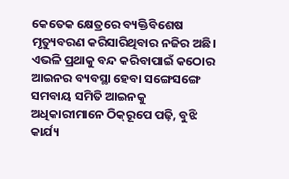କେତେକ କ୍ଷେତ୍ରରେ ବ୍ୟକ୍ତିବିଶେଷ ମୃତ୍ୟୁବରଣ କରିସାରିଥିବାର ନଜିର ଅଛି। ଏଭଳି ପ୍ରଥାକୁ ବନ୍ଦ କରିବାପାଇଁ କଠୋର ଆଇନର ବ୍ୟବସ୍ଥା ହେବା ସଙ୍ଗେସଙ୍ଗେ ସମବାୟ ସମିତି ଆଇନକୁ ଅଧିକାରୀମାନେ ଠିକ୍‌ରୂପେ ପଢ଼ି, ବୁଝି କାର୍ଯ୍ୟ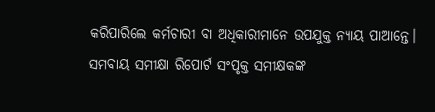କରିପାରିଲେ କର୍ମଚାରୀ ବା ଅଧିକାରୀମାନେ ଉପଯୁକ୍ତ ନ୍ୟାୟ ପାଆନ୍ତେ। ସମବାୟ ସମୀକ୍ଷା ରିପୋର୍ଟ ସଂପୃକ୍ତ ସମୀକ୍ଷକଙ୍କ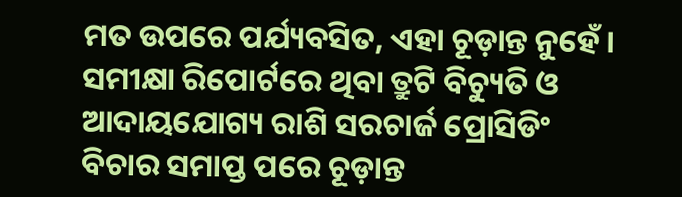ମତ ଉପରେ ପର୍ଯ୍ୟବସିତ, ଏହା ଚୂଡ଼ାନ୍ତ ନୁହେଁ। ସମୀକ୍ଷା ରିପୋର୍ଟରେ ଥିବା ତ୍ରୁଟି ବିଚ୍ୟୁତି ଓ ଆଦାୟଯୋଗ୍ୟ ରାଶି ସରଚାର୍ଜ ପ୍ରୋସିଡିଂ ବିଚାର ସମାପ୍ତ ପରେ ଚୂଡ଼ାନ୍ତ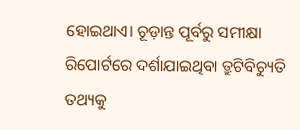ହୋଇଥାଏ। ଚୂଡ଼ାନ୍ତ ପୂର୍ବରୁ ସମୀକ୍ଷା ରିପୋର୍ଟରେ ଦର୍ଶାଯାଇଥିବା ତ୍ରୁଟିବିଚ୍ୟୁତି ତଥ୍ୟକୁ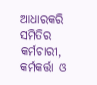ଆଧାରକରି ସମିତିର କର୍ମଚାରୀ, କର୍ମକର୍ତ୍ତା ଓ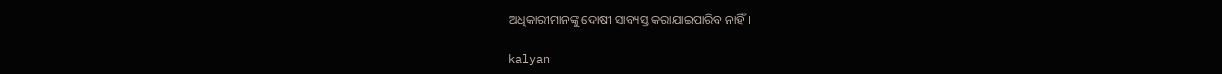ଅଧିକାରୀମାନଙ୍କୁ ଦୋଷୀ ସାବ୍ୟସ୍ତ କରାଯାଇପାରିବ ନାହିଁ।

kalyan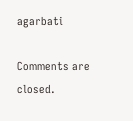agarbati

Comments are closed.